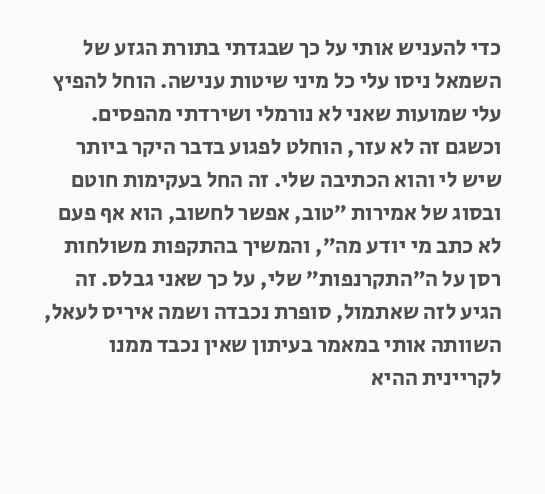כדי להעניש אותי על כך שבגדתי בתורת הגזע של השמאל ניסו עלי כל מיני שיטות ענישה. הוחל להפיץ עלי שמועות שאני לא נורמלי ושירדתי מהפסים. וכשגם זה לא עזר, הוחלט לפגוע בדבר היקר ביותר שיש לי והוא הכתיבה שלי. זה החל בעקימות חוטם ובסוג של אמירות ״טוב, אפשר לחשוב, הוא אף פעם לא כתב מי יודע מה״, והמשיך בהתקפות משולחות רסן על ה״התקרנפות״ שלי, על כך שאני גבלס. זה הגיע לזה שאתמול, סופרת נכבדה ושמה איריס לעאל, השוותה אותי במאמר בעיתון שאין נכבד ממנו לקריינית ההיא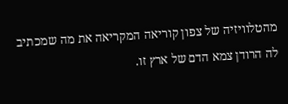מהטלוויזיה של צפון קוריאה המקריאה את מה שמכתיב לה הרודן צמא הדם של ארץ זו.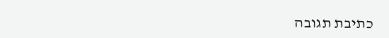כתיבת תגובה